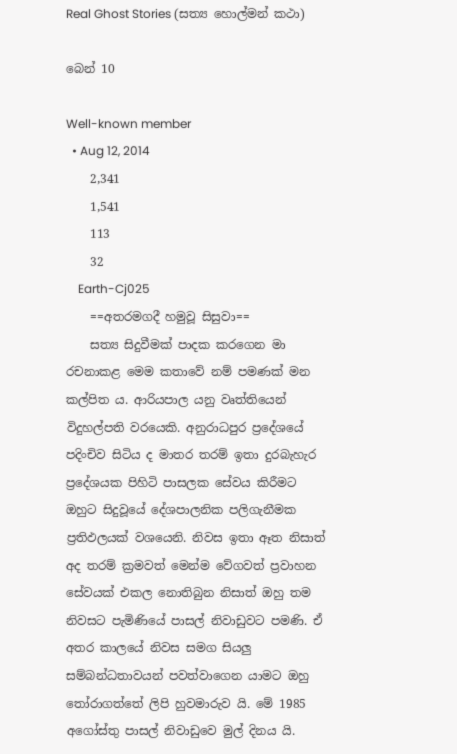Real Ghost Stories (සත්‍ය හොල්මන් කථා)

බෙන් 10

Well-known member
  • Aug 12, 2014
    2,341
    1,541
    113
    32
    Earth-Cj025
    ==අතරමගදී හමුවූ සිසුවා==
    සත්‍ය සිදුවීමක් පාදක කරගෙන මා රචනාකළ මෙම කතාවේ නම් පමණක් මන කල්පිත ය. ආරියපාල යනු වෘත්තියෙන් විදුහල්පති වරයෙකි. අනුරාධපුර ප්‍රදේශයේ පදිංචිව සිටිය ද මාතර තරම් ඉතා දුරබැහැර ප්‍රදේශයක පිහිටි පාසලක සේවය කිරීමට ඔහුට සිදුවූයේ දේශපාලනික පලිගැනීමක ප්‍රතිඵලයක් වශයෙනි. නිවස ඉතා ඈත නිසාත් අද තරම් ක්‍රමවත් මෙන්ම වේගවත් ප්‍රවාහන සේවයක් එකල නොතිබුන නිසාත් ඔහු තම නිවසට පැමිණියේ පාසල් නිවාඩුවට පමණි. ඒ අතර කාලයේ නිවස සමග සියලු සම්බන්ධතාවයන් පවත්වාගෙන යාමට ඔහු තෝරාගත්තේ ලිපි හුවමාරුව යි. මේ 1985 අගෝස්තු පාසල් නිවාඩුවෙ මුල් දිනය යි.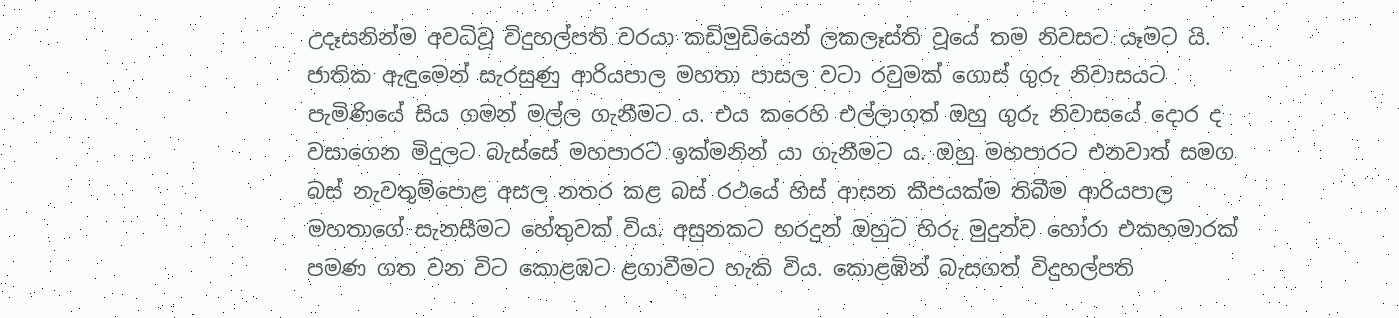උදෑසනින්ම අවධිවූ විදුහල්පති වරයා කඩිමුඩියෙන් ලකලෑස්ති වූයේ තම නිවසට යෑමට යි. ජාතික ඇඳුමෙන් සැරසුණු ආරියපාල මහතා පාසල වටා රවුමක් ගොස් ගුරු නිවාසයට පැමිණියේ සිය ගමන් මල්ල ගැනීමට ය. එය කරෙහි එල්ලාගත් ඔහු ගුරු නිවාසයේ දොර ද වසාගෙන මිදුලට බැස්සේ මහපාරට ඉක්මනින් යා ගැනීමට ය. ඔහු මහපාරට එනවාත් සමග බස් නැවතුම්පොළ අසල නතර කළ බස් රථයේ හිස් ආසන කීපයක්ම තිබීම ආරියපාල මහතාගේ සැනසීමට හේතුවක් විය. අසුනකට භරදුන් ඔහුට හිරු මුදුන්ව හෝරා එකහමාරක් පමණ ගත වන විට කොළඹට ළගාවීමට හැකි විය. කොළඹින් බැසගත් විදුහල්පති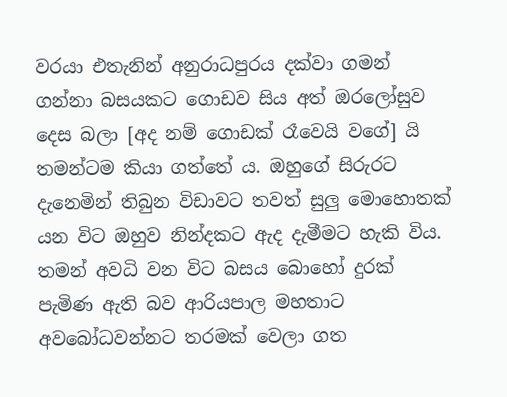වරයා එතැනින් අනුරාධපුරය දක්වා ගමන් ගන්නා බසයකට ගොඩව සිය අත් ඔරලෝසුව දෙස බලා [අද නම් ගොඩක් රෑවෙයි වගේ] යි තමන්ටම කියා ගත්තේ ය. ඔහුගේ සිරුරට දැනෙමින් තිබුන විඩාවට තවත් සුලු මොහොතක් යන විට ඔහුව නින්දකට ඇද දැමීමට හැකි විය. තමන් අවධි වන විට බසය බොහෝ දුරක් පැමිණ ඇති බව ආරියපාල මහතාට අවබෝධවන්නට තරමක් වෙලා ගත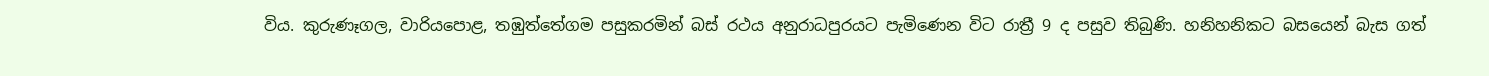විය. කුරුණෑගල, වාරියපොළ, තඹුත්තේගම පසුකරමින් බස් රථය අනුරාධපුරයට පැමිණෙන විට රාත්‍රී 9 ද පසුව තිබුණි. හනිහනිකට බසයෙන් බැස ගත්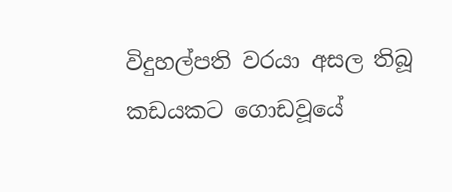විදුහල්පති වරයා අසල තිබූ කඩයකට ගොඩවූයේ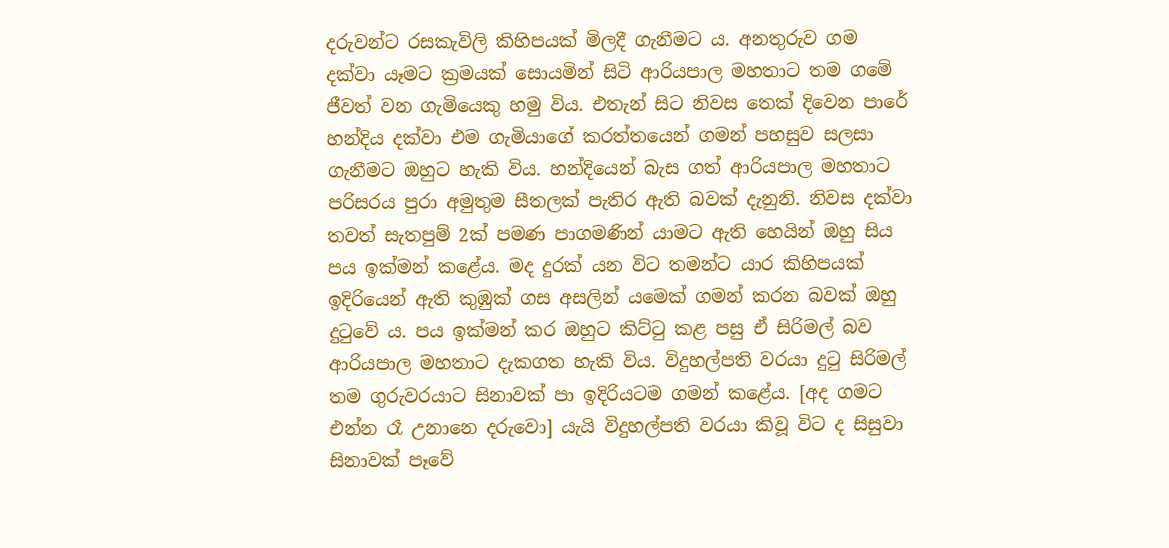දරුවන්ට රසකැවිලි කිහිපයක් මිලදී ගැනීමට ය. අනතුරුව ගම දක්වා යෑමට ක්‍රමයක් සොයමින් සිටි ආරියපාල මහතාට තම ගමේ ජීවත් වන ගැමියෙකු හමු විය. එතැන් සිට නිවස තෙක් දිවෙන පාරේ හන්දිය දක්වා එම ගැමියාගේ කරත්තයෙන් ගමන් පහසුව සලසා ගැනීමට ඔහුට හැකි විය. හන්දියෙන් බැස ගත් ආරියපාල මහතාට පරිසරය පුරා අමුතුම සීතලක් පැතිර ඇති බවක් දැනුනි. නිවස දක්වා තවත් සැතපුම් 2ක් පමණ පාගමණින් යාමට ඇති හෙයින් ඔහු සිය පය ඉක්මන් කළේය. මද දුරක් යන විට තමන්ට යාර කිහිපයක් ඉදිරියෙන් ඇති කුඹුක් ගස අසලින් යමෙක් ගමන් කරන බවක් ඔහු දුටුවේ ය. පය ඉක්මන් කර ඔහුට කිට්ටු කළ පසු ඒ සිරිමල් බව ආරියපාල මහතාට දැකගත හැකි විය. විදුහල්පති වරයා දුටු සිරිමල් තම ගුරුවරයාට සිනාවක් පා ඉදිරියටම ගමන් කළේය. [අද ගමට එන්න රෑ උනානෙ දරුවො] යැයි විදුහල්පති වරයා කිවූ විට ද සිසුවා සිනාවක් පෑවේ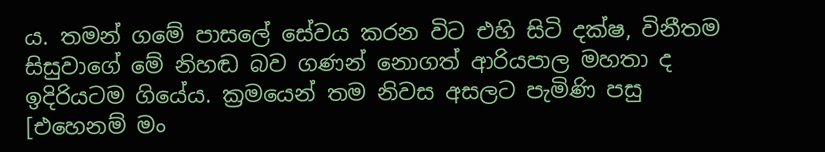ය. තමන් ගමේ පාසලේ සේවය කරන විට එහි සිටි දක්ෂ, විනීතම සිසුවාගේ මේ නිහඬ බව ගණන් නොගත් ආරියපාල මහතා ද ඉදිරියටම ගියේය. ක්‍රමයෙන් තම නිවස අසලට පැමිණි පසු [එහෙනම් මං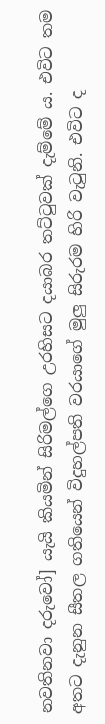නවතිනවා දරුවෝ] යැයි කියමින් සිරිමල්ගෙ උරහිසට දයාබර තට්ටුවක් දැම්මේ ය. එවිට තම අතට දැනුන සීතල ගතියෙන් විදුහල්පති වරයාගේ මුලු සිරුරම හිරි වැටුනි. එවිට ද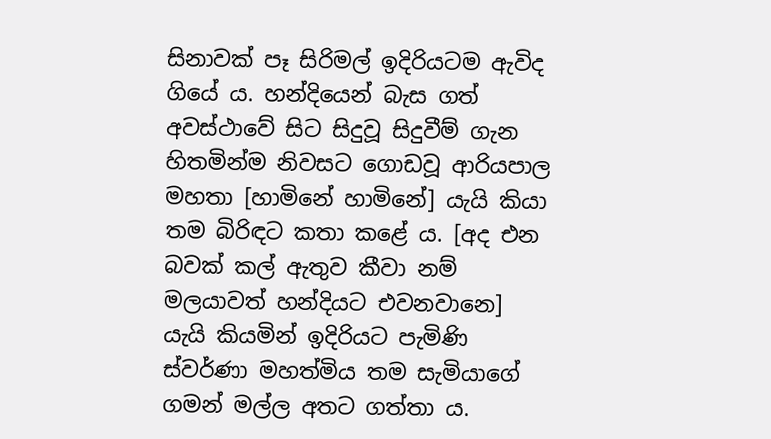සිනාවක් පෑ සිරිමල් ඉදිරියටම ඇවිද ගියේ ය. හන්දියෙන් බැස ගත් අවස්ථාවේ සිට සිදුවූ සිදුවීම් ගැන හිතමින්ම නිවසට ගොඩවූ ආරියපාල මහතා [හාමිනේ හාමිනේ] යැයි කියා තම බිරිඳට කතා කළේ ය. [අද එන බවක් කල් ඇතුව කීවා නම් මලයාවත් හන්දියට එවනවානෙ] යැයි කියමින් ඉදිරියට පැමිණි ස්වර්ණා මහත්මිය තම සැමියාගේ ගමන් මල්ල අතට ගත්තා ය.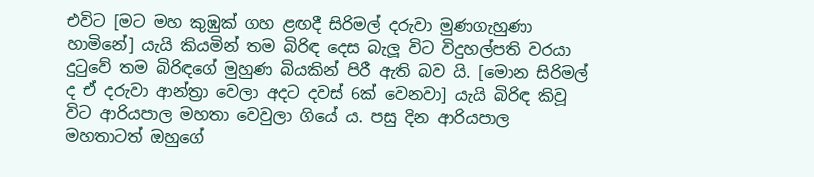එවිට [මට මහ කුඹුක් ගහ ළඟදී සිරිමල් දරුවා මුණගැහුණා හාමිනේ] යැයි කියමින් තම බිරිඳ දෙස බැලූ විට විදුහල්පති වරයා දුටුවේ තම බිරිඳගේ මුහුණ බියකින් පිරී ඇති බව යි. [මොන සිරිමල් ද ඒ දරුවා ආන්ත්‍රා වෙලා අදට දවස් 6ක් වෙනවා] යැයි බිරිඳ කිවූ විට ආරියපාල මහතා වෙවුලා ගියේ ය. පසු දින ආරියපාල මහතාටත් ඔහුගේ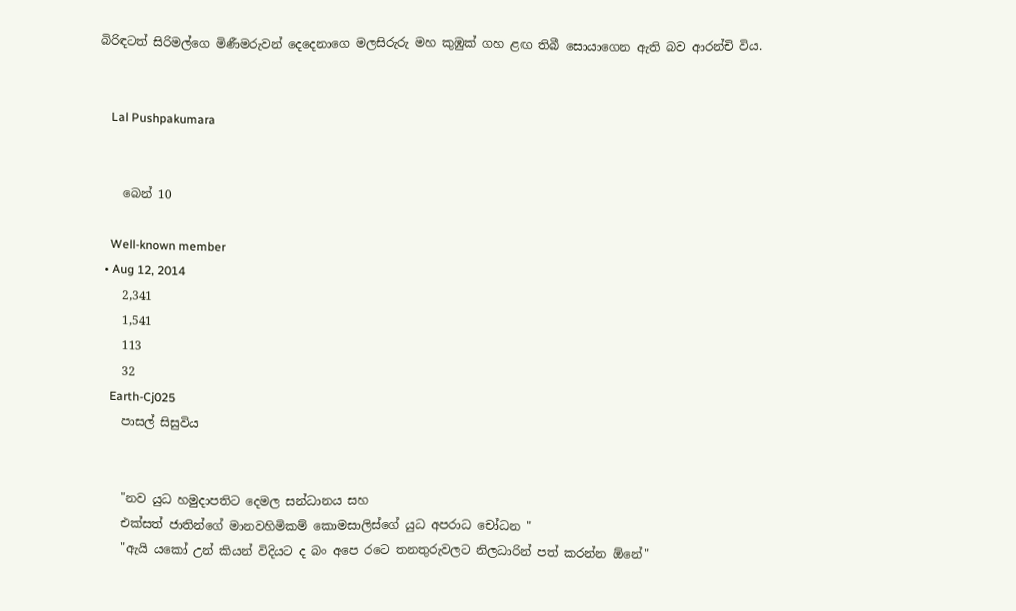බිරිඳටත් සිරිමල්ගෙ මිණීමරුවන් දෙදෙනාගෙ මලසිරුරු මහ කුඹුක් ගහ ළඟ තිබී සොයාගෙන ඇති බව ආරන්චි විය.


    Lal Pushpakumara


    බෙන් 10

    Well-known member
  • Aug 12, 2014
    2,341
    1,541
    113
    32
    Earth-Cj025
    පාසල් සිසුවිය


    "නව යුධ හමුදාපතිට දෙමල සන්ධානය සහ
    එක්සත් ජාතින්ගේ මානවහිමිකම් කොමසාලිස්ගේ යුධ අපරාධ චෝධන "
    "ඇයි යකෝ උන් කියන් විදියට ද බං අපෙ රටෙ තනතුරුවලට නිලධාරින් පත් කරන්න ඕනේ"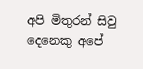අපි මිතුරන් සිවු දෙනෙකු අපේ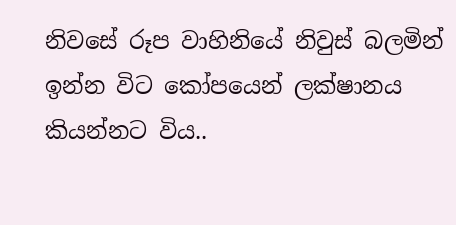නිවසේ රූප වාහිනියේ නිවුස් බලමින් ඉන්න විට කෝපයෙන් ලක්ෂානය කියන්නට විය..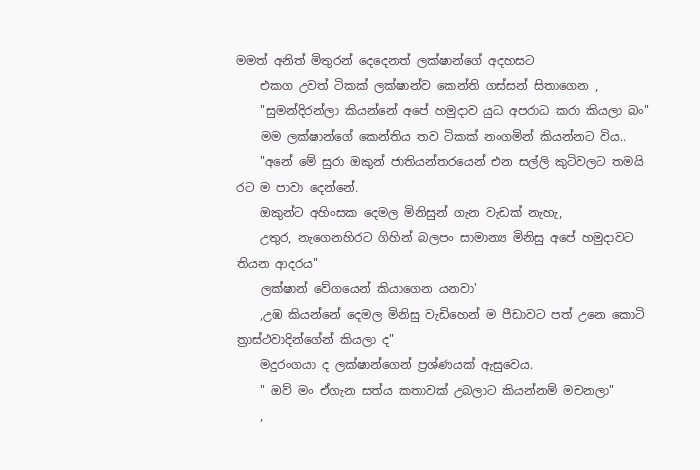මමත් අනිත් මිතුරන් දෙදෙනත් ලක්ෂාන්ගේ අදහසට
    එකග උවත් ටිකක් ලක්ෂාන්ව කෙන්ති ගස්සන් සිතාගෙන ,
    "සුමන්දිරන්ලා කියන්නේ අපේ හමුදාව යුධ අපරාධ කරා කියලා බං"
    මම ලක්ෂාන්ගේ කෙන්තිය තව ටිකක් නංගමින් කියන්නට විය..
    "අනේ මේ සුරා ඔකුන් ජාතියන්තරයෙන් එන සල්ලි කුටිවලට තමයි රට ම පාවා දෙන්නේ.
    ඔකුන්ට අහිංසක දෙමල මිනිසුන් ගැන වැඩක් නැහැ,
    උතුර, නැගෙනහිරට ගිහින් බලපං සාමාන්‍ය මිනිසු අපේ හමුදාවට තියන ආදරය"
    ලක්ෂාන් වේගයෙන් කියාගෙන යනවා'
    ,උඹ කියන්නේ දෙමල මිනිසු වැඩිහෙන් ම පීඩාවට පත් උනෙ කොටි ත්‍රාස්ථවාදින්ගේන් කියලා ද"
    මදුරංගයා ද ලක්ෂාන්ගෙන් ප්‍රශ්ණයක් ඇසුවෙය.
    " ඔව් මං ඒගැන සත්ය කතාවක් උබලාට කියන්නම් මචනලා"
    ,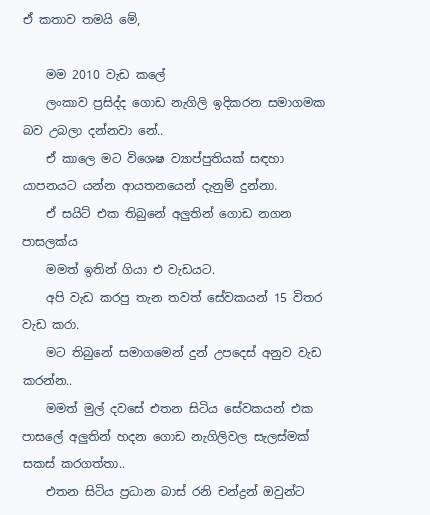ඒ කතාව තමයි මේ,

    මම 2010 වැඩ කලේ
    ලංකාව ප්‍රසිද්ද ගොඩ නැගිලි ඉදිකරන සමාගමක බව උබලා දන්නවා නේ..
    ඒ කාලෙ මට විශෙෂ ව්‍යාප්පුතියක් සඳහා යාපනයට යන්න ආයතනයෙන් දැනුම් දුන්නා.
    ඒ සයිට් එක තිබුනේ අලුතින් ගොඩ නගන පාසලක්ය
    මමත් ඉතින් ගියා එ වැඩයට.
    අපි වැඩ කරපු තැන තවත් සේවකයන් 15 විතර වැඩ කරා.
    මට තිබුනේ සමාගමෙන් දුන් උපදෙස් අනුව වැඩ කරන්න..
    මමත් මුල් දවසේ එතන සිටිය සේවකයන් එක පාසලේ අලුතින් හදන ගොඩ නැගිලිවල සැලස්මක් සකස් කරගත්තා..
    එතන සිටිය ප්‍රධාන බාස් රනි චන්ද්‍රන් ඔවුන්ට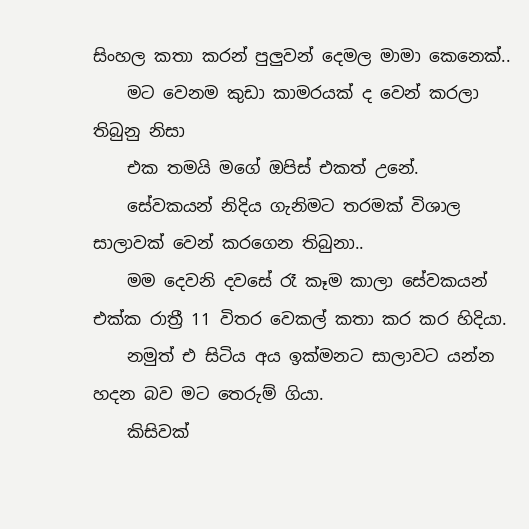සිංහල කතා කරන් පුලුවන් දෙමල මාමා කෙනෙක්..
    මට වෙනම කුඩා කාමරයක් ද වෙන් කරලා තිබුනු නිසා
    එක තමයි මගේ ඔපිස් එකත් උනේ.
    සේවකයන් නිදිය ගැනිමට තරමක් විශාල සාලාවක් වෙන් කරගෙන තිබුනා..
    මම දෙවනි දවසේ රෑ කෑම කාලා සේවකයන් එක්ක රාත්‍රී 11 විතර වෙකල් කතා කර කර හිදියා.
    නමුත් එ සිටිය අය ඉක්මනට සාලාවට යන්න හදන බව මට තෙරුම් ගියා.
    කිසිවක්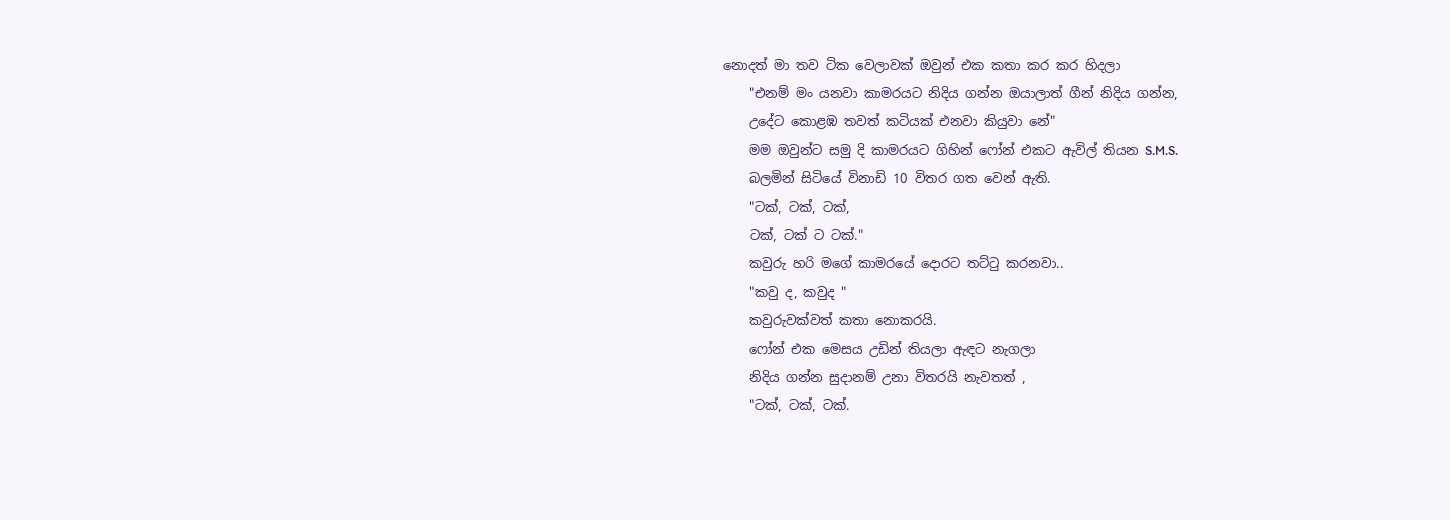නොදත් මා තව ටික වෙලාවක් ඔවුන් එක කතා කර කර හිදලා
    "එනම් මං යනවා කාමරයට නිදිය ගන්න ඔයාලාත් ගීන් නිදිය ගන්න,
    උදේට කොළඹ තවත් කටියක් එනවා කියුවා නේ"
    මම ඔවුන්ට සමු දි කාමරයට ගිහින් ෆෝන් එකට ඇවිල් තියන S.M.S.
    බලමින් සිටියේ විනාඩි 10 විතර ගත වෙන් ඇති.
    "ටක්, ටක්, ටක්,
    ටක්, ටක් ට ටක්."
    කවුරු හරි මගේ කාමරයේ දොරට තට්ටු කරනවා..
    "කවු ද, කවුද "
    කවුරුවක්වත් කතා නොකරයි.
    ෆෝන් එක මෙසය උඩින් තියලා ඇඳට නැගලා
    නිදිය ගන්න සුදානම් උනා විතරයි නැවතත් ,
    "ටක්, ටක්, ටක්.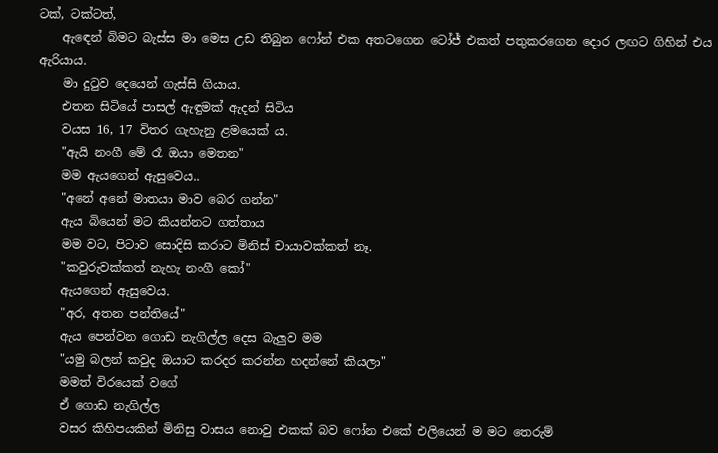ටක්, ටක්ටත්,
    ඇඳෙන් බිමට බැස්ස මා මෙස උඩ තිබුන ෆෝන් එක අතටගෙන ටෝජ් එකත් පතුකරගෙන දොර ලඟට ගිහින් එය ඇරියාය.
    මා දුටුව දෙයෙන් ගැස්සි ගියාය.
    එතන සිටියේ පාසල් ඇඳුමක් ඇදන් සිටිය
    වයස 16, 17 විතර ගැහැනු ළමයෙක් ය.
    "ඇයි නංගී මේ රෑ ඔයා මෙතන"
    මම ඇයගෙන් ඇසුවෙය..
    "අනේ අනේ මාතයා මාව බෙර ගන්න"
    ඇය බියෙන් මට කියන්නට ගත්තාය
    මම වට, පිටාව සොදිසි කරාට මිනිස් චායාවක්කත් නෑ.
    "කවුරුවක්කත් නැහැ නංගී කෝ"
    ඇයගෙන් ඇසුවෙය.
    "අර, අතන පන්තියේ"
    ඇය පෙන්වන ගොඩ නැගිල්ල දෙස බැලුව මම
    "යමු බලන් කවුද ඔයාට කරදර කරන්න හදන්නේ කියලා"
    මමත් විරයෙක් වගේ
    ඒ ගොඩ නැගිල්ල
    වසර කිහිපයකින් මිනිසු වාසය නොවු එකක් බව ෆෝන එකේ එලියෙන් ම මට තෙරුම්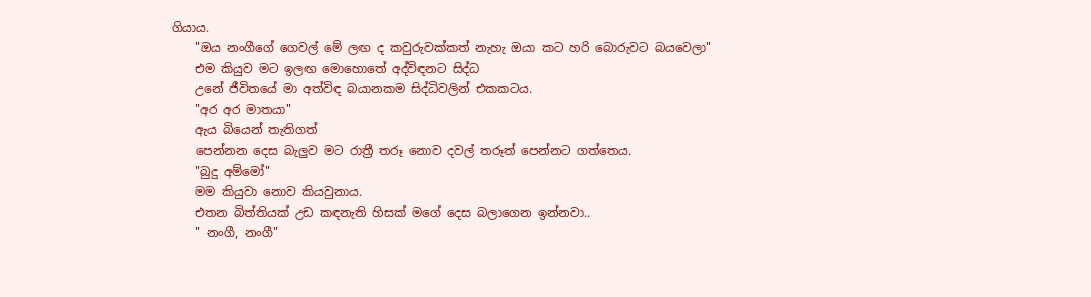ගියාය.
    "ඔය නංගීගේ ගෙවල් මේ ලඟ ද කවුරුවක්කත් නැහැ ඔයා කට හරි බොරුවට බයවෙලා"
    එම කියුව මට ඉලඟ මොහොතේ අද්විඳනට සිද්ධ
    උනේ ජීවිතයේ මා අත්විඳ බයානකම සිද්ධිවලින් එකකටය.
    "අර අර මාතයා"
    ඇය බියෙන් තැතිගත්
    පෙන්නන දෙස බැලුව මට රාත්‍රී තරූ නොව දවල් තරූත් පෙන්නට ගත්තෙය.
    "බුදු අම්මෝ"
    මම කියුවා නොව කියවුනාය.
    එතන බිත්තියක් උඩ කඳනැති හිසක් මගේ දෙස බලාගෙන ඉන්නවා..
    " නංගී, නංගී"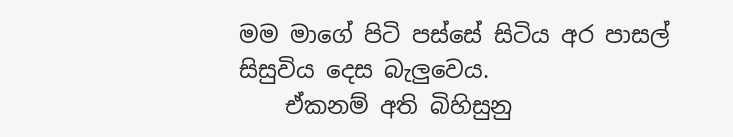මම මාගේ පිටි පස්සේ සිටිය අර පාසල් සිසුවිය දෙස බැලුවෙය.
    ඒකනම් අති බිහිසුනු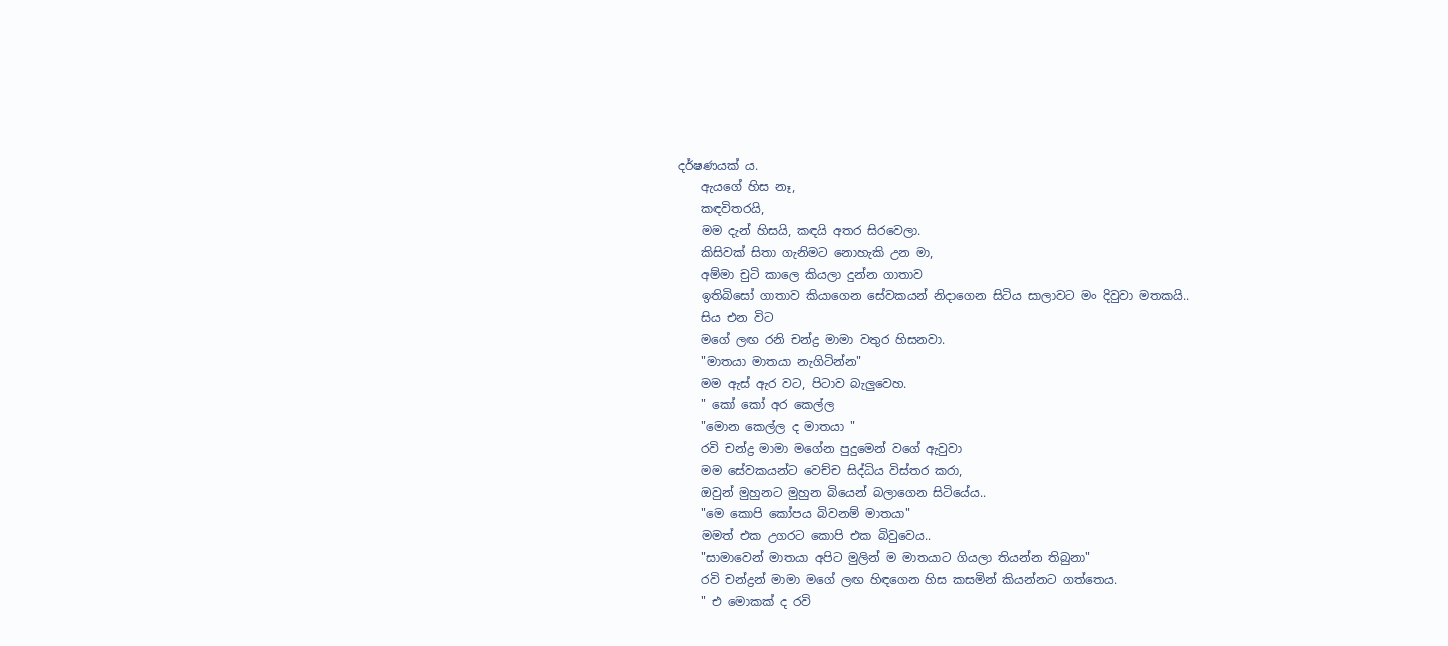දර්ෂණයක් ය.
    ඇයගේ හිස නෑ,
    කඳවිතරයි,
    මම දැන් හිසයි, කඳයි අතර සිරවෙලා.
    කිසිවක් සිතා ගැනිමට නොහැකි උන මා,
    අම්මා චුටි කාලෙ කියලා දුන්න ගාතාව
    ඉතිබිසෝ ගාතාව කියාගෙන සේවකයන් නිදාගෙන සිටිය සාලාවට මං දිවුවා මතකයි..
    සිය එන විට
    මගේ ලඟ රනි චන්ද්‍ර මාමා වතුර හිසනවා.
    "මාතයා මාතයා නැගිටින්න"
    මම ඇස් ඇර වට, පිටාව බැලුවෙහ.
    " කෝ කෝ අර කෙල්ල
    "මොන කෙල්ල ද මාතයා "
    රවි චන්ද්‍ර මාමා මගේන පුදුමෙන් වගේ ඇවුවා
    මම සේවකයන්ට වෙච්ච සිද්ධිය විස්තර කරා,
    ඔවුන් මුහුනට මුහුන බියෙන් බලාගෙන සිටියේය..
    "මෙ කොපි කෝපය බිවනම් මාතයා"
    මමත් එක උගරට කොපි එක බිවුවෙය..
    "සාමාවෙන් මාතයා අපිට මුලින් ම මාතයාට ගියලා තියන්න තිබුනා"
    රවි චන්ද්‍රන් මාමා මගේ ලඟ හිඳගෙන හිස කසමින් කියන්නට ගත්තෙය.
    " එ මොකක් ද රවි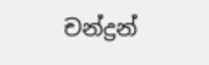චන්ද්‍රන්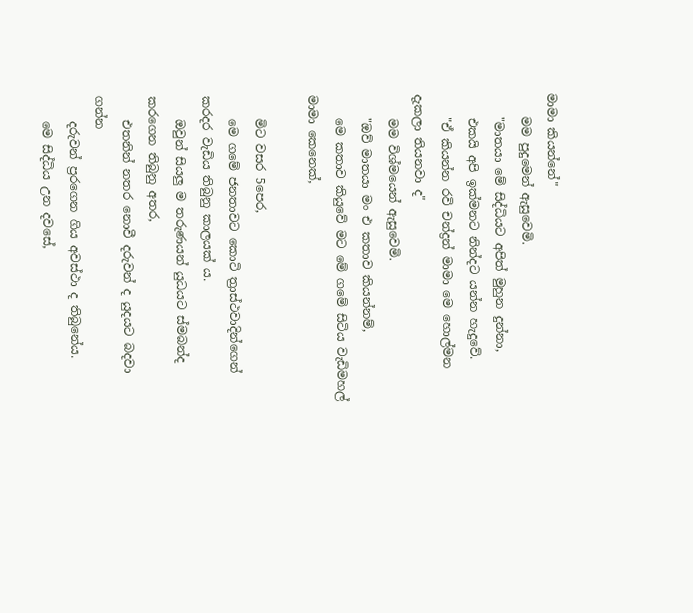මාමා කියන්නේ"
    මම පුදුමෙන් ඇසුවෙමි.
    "මාතයා මේ සිද්ධියට අපිත් මුහුන දුන්නා,
    එකයි අපි ඉක්මනට නින්දට යන්න හැදුවේ.
    "ඒ කියන්න රවි චන්ද්‍රන් මාමා මෙ හොල්මන දැකලා තියනවා ද"
    මම විශ්මයෙන් ඇසුවෙමි.
    "ඔව් මාතයා මං එ කතාව කියන්නම්,
    මෙ කතාව කියුවේ මට මේ ගමේ සිටිය වැඩිමහල් මාමා කෙනෙක්,

    මිට වසර 5පෙර,
    මෙ ගමේ ජනතාවට කොටි ත්‍රාස්ථවාදින්ගෙන් කරදර වැඩිය තිබුනු කාලයක් ය.
    ඔවුන් සියලු ම තරුණයන් යුධයට ස්මබන්ද කරගෙන තිබුනු අතර,
    එතනින් නතර නොවී දරුවන් ද යුදයට බදවා ගන්න
    දරුවන් ප්‍රරගෙන ගිය අවස්ථා ද තිබුනේය.
    මෙ සිද්ධිය උන දවසේ,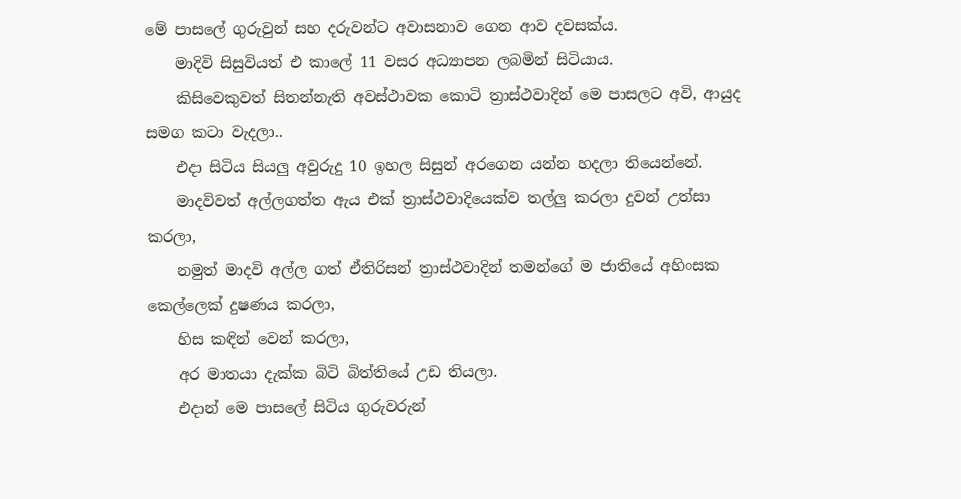මේ පාසලේ ගුරුවුන් සහ දරුවන්ට අවාසනාව ගෙන ආව දවසක්ය.
    මාදිවි සිසුවියත් එ කාලේ 11 වසර අධ්‍යාපන ලබමින් සිටියාය.
    කිසිවෙකුවත් සිතන්නැති අවස්ථාවක කොටි ත්‍රාස්ථවාදින් මෙ පාසලට අවි, ආයුද සමග කටා වැදලා..
    එදා සිටිය සියලු අවුරුදු 10 ඉහල සිසුන් අරගෙන යන්න හදලා තියෙන්නේ.
    මාදවිවත් අල්ලගත්ත ඇය එක් ත්‍රාස්ථවාදියෙක්ව තල්ලු කරලා දුවන් උත්සා කරලා,
    නමුත් මාදවි අල්ල ගත් ඒතිරිසන් ත්‍රාස්ථවාදින් තමන්ගේ ම ජාතියේ අහිංසක කෙල්ලෙක් දුෂණය කරලා,
    හිස කඳින් වෙන් කරලා,
    අර මාතයා දැක්ක බිටි බිත්තියේ උඩ තියලා.
    එදාන් මෙ පාසලේ සිටිය ගුරුවරුන්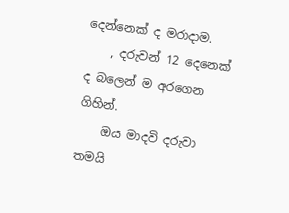දෙන්නෙක් ද මරාදාම.
    , දරුවන් 12 දෙනෙක් ද බලෙන් ම අරගෙන ගිහින්.
    ඔය මාදවි දරුවා තමයි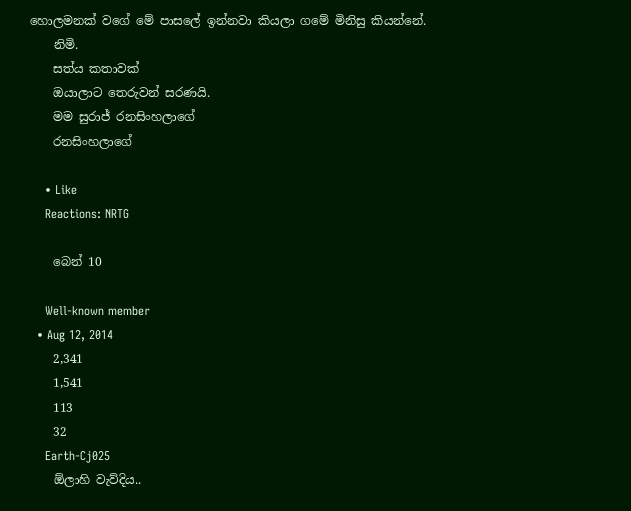හොලමනක් වගේ මේ පාසලේ ඉන්නවා කියලා ගමේ මිනිසු කියන්නේ.
    නිමි.
    සත්ය කතාවක්
    ඔයාලාට තෙරුවන් සරණයි.
    මම සුරාජ් රනසිංහලාගේ
    රනසිංහලාගේ

    • Like
    Reactions: NRTG

    බෙන් 10

    Well-known member
  • Aug 12, 2014
    2,341
    1,541
    113
    32
    Earth-Cj025
    ඕලාහි වැව්දිය..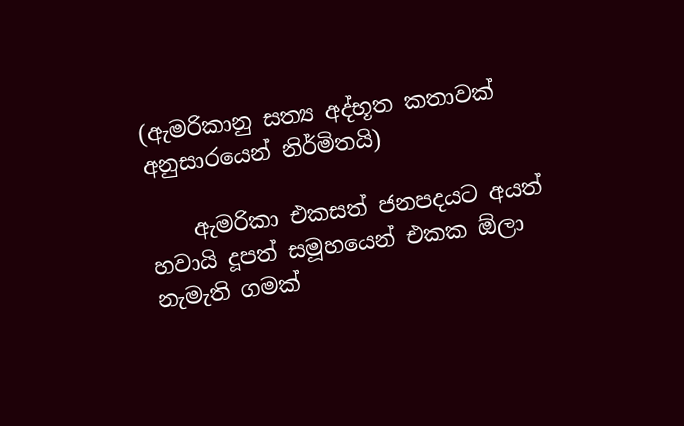(ඇමරිකානු සත්‍ය අද්භූත කතාවක් අනුසාරයෙන් නිර්මිතයි)

    ඇමරිකා එකසත් ජනපදයට අයත් හවායි දූපත් සමූහයෙන් එකක ඕලා නැමැති ගමක්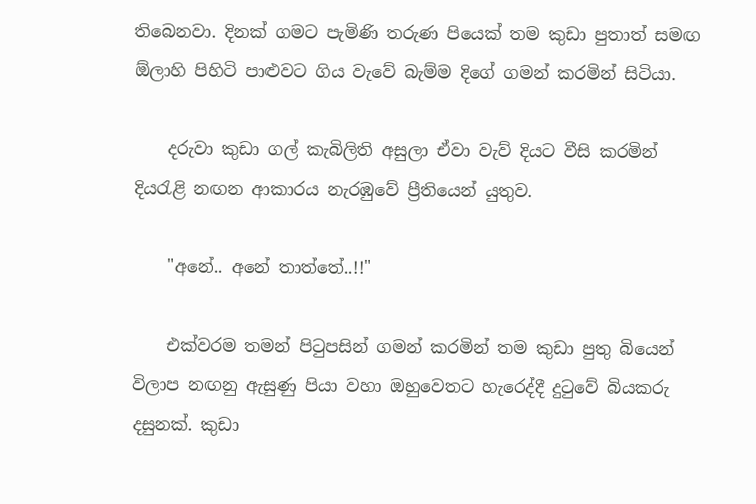තිබෙනවා. දිනක් ගමට පැමිණි තරුණ පියෙක් තම කුඩා පුතාත් සමඟ ඕලාහි පිහිටි පාළුවට ගිය වැවේ බැම්ම දිගේ ගමන් කරමින් සිටියා.

    දරුවා කුඩා ගල් කැබිලිති අසුලා ඒවා වැව් දියට වීසි කරමින් දියරැළි නඟන ආකාරය නැරඹුවේ ප්‍රීතියෙන් යුතුව.

    "අනේ.. අනේ තාත්තේ..!!"

    එක්වරම තමන් පිටුපසින් ගමන් කරමින් තම කුඩා පුතු බියෙන් විලාප නඟනු ඇසුණු පියා වහා ඔහුවෙතට හැරෙද්දී දුටුවේ බියකරු දසුනක්. කුඩා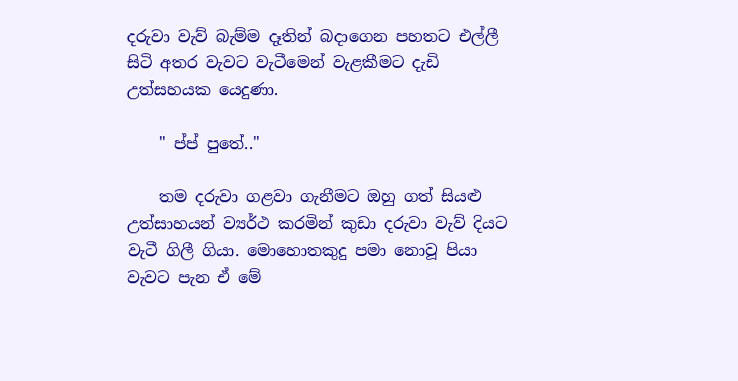දරුවා වැව් බැම්ම දෑතින් බදාගෙන පහතට එල්ලී සිටි අතර වැවට වැටීමෙන් වැළකීමට දැඩි උත්සහයක යෙදුණා.

    " ප්ප් පුතේ.."

    තම දරුවා ගළවා ගැනීමට ඔහු ගත් සියළු උත්සාහයන් ව්‍යර්ථ කරමින් කුඩා දරුවා වැව් දියට වැටී ගිලී ගියා. මොහොතකුදු පමා නොවූ පියා වැවට පැන ඒ මේ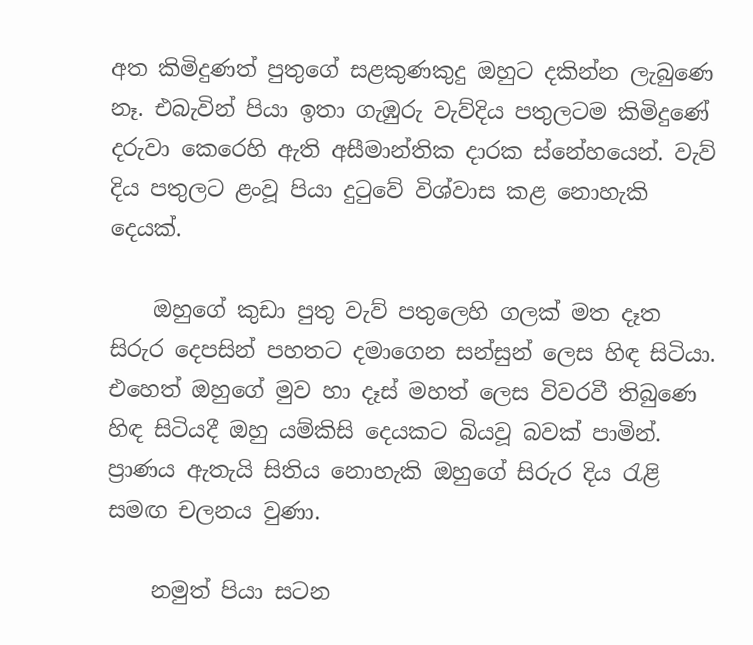අත කිමිදුණත් පුතුගේ සළකුණකුදු ඔහුට දකින්න ලැබුණෙ නෑ. එබැවින් පියා ඉතා ගැඹුරු වැව්දිය පතුලටම කිමිදුණේ දරුවා කෙරෙහි ඇති අසීමාන්තික දාරක ස්නේහයෙන්. වැව් දිය පතුලට ළංවූ පියා දුටුවේ විශ්වාස කළ නොහැකි දෙයක්.

    ඔහුගේ කුඩා පුතු වැව් පතුලෙහි ගලක් මත දෑත සිරුර දෙපසින් පහතට දමාගෙන සන්සුන් ලෙස හිඳ සිටියා. එහෙත් ඔහුගේ මුව හා දෑස් මහත් ලෙස විවරවී තිබුණෙ හිඳ සිටියදී ඔහු යම්කිසි දෙයකට බියවූ බවක් පාමින්. ප්‍රාණය ඇතැයි සිතිය නොහැකි ඔහුගේ සිරුර දිය රැළි සමඟ චලනය වුණා.

    නමුත් පියා සටන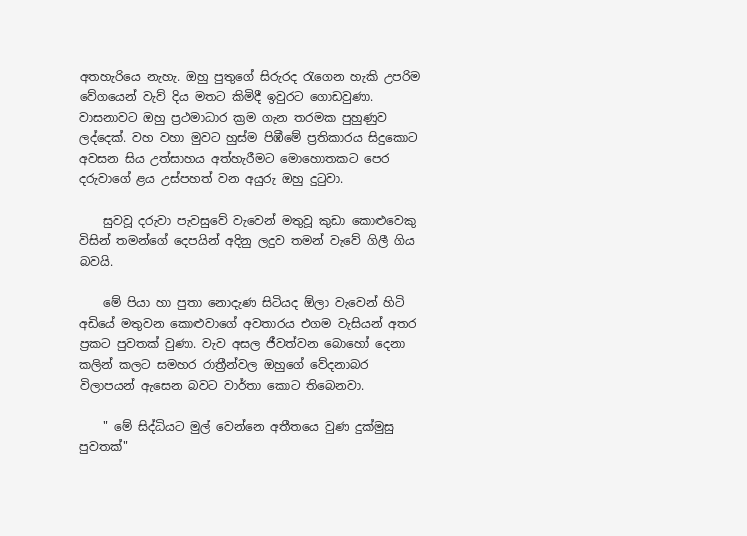අතහැරියෙ නැහැ. ඔහු පුතුගේ සිරුරද රැගෙන හැකි උපරිම වේගයෙන් වැව් දිය මතට කිමිදී ඉවුරට ගොඩවුණා. වාසනාවට ඔහු ප්‍රථමාධාර ක්‍රම ගැන තරමක පුහුණුව ලද්දෙක්. වහ වහා මුවට හුස්ම පිඹීමේ ප්‍රතිකාරය සිදුකොට අවසන සිය උත්සාහය අත්හැරීමට මොහොතකට පෙර දරුවාගේ ළය උස්පහත් වන අයුරු ඔහු දුටුවා.

    සුවවූ දරුවා පැවසුවේ වැවෙන් මතුවූ කුඩා කොළුවෙකු විසින් තමන්ගේ දෙපයින් අදිනු ලදුව තමන් වැවේ ගිලී ගිය බවයි.

    මේ පියා හා පුතා නොදැණ සිටියද ඕලා වැවෙන් හිටි අඩියේ මතුවන කොළුවාගේ අවතාරය එගම වැසියන් අතර ප්‍රකට පුවතක් වුණා. වැව අසල ජීවත්වන බොහෝ දෙනා කලින් කලට සමහර රාත්‍රීන්වල ඔහුගේ වේදනාබර විලාපයන් ඇසෙන බවට වාර්තා කොට තිබෙනවා.

    " මේ සිද්ධියට මුල් වෙන්නෙ අතීතයෙ වුණ දුක්මුසු පුවතක්"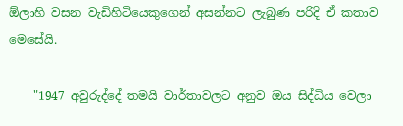ඕලාහි වසන වැඩිහිටියෙකුගෙන් අසන්නට ලැබුණ පරිදි ඒ කතාව මෙසේයි.

    "1947 අවුරුද්දේ තමයි වාර්තාවලට අනුව ඔය සිද්ධිය වෙලා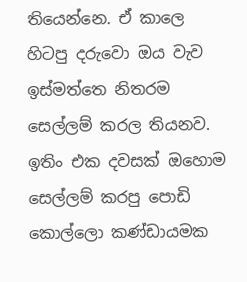තියෙන්නෙ. ඒ කාලෙ හිටපු දරුවො ඔය වැව ඉස්මත්තෙ නිතරම සෙල්ලම් කරල තියනව. ඉතිං එක දවසක් ඔහොම සෙල්ලම් කරපු පොඩි කොල්ලො කණ්ඩායමක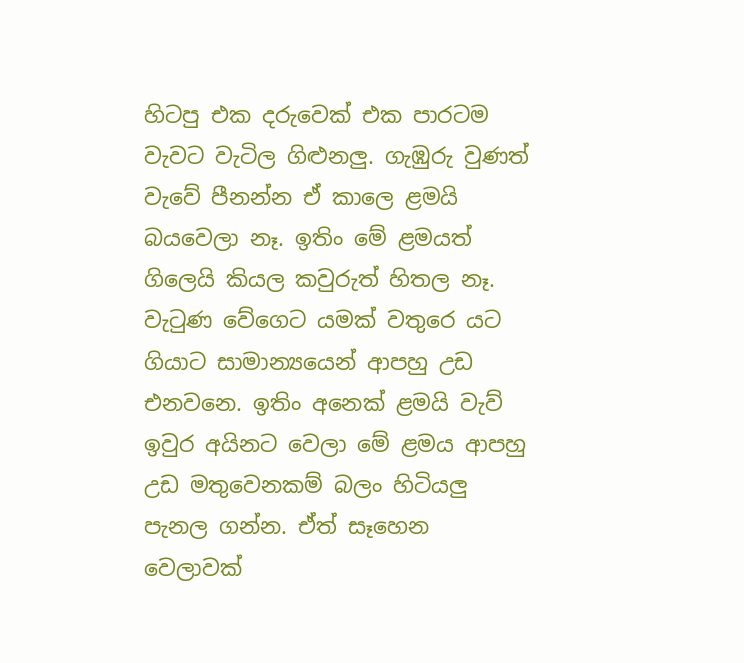හිටපු එක දරුවෙක් එක පාරටම වැවට වැටිල ගිළුනලු. ගැඹුරු වුණත් වැවේ පීනන්න ඒ කාලෙ ළමයි බයවෙලා නෑ. ඉතිං මේ ළමයත් ගිලෙයි කියල කවුරුත් හිතල නෑ. වැටුණ වේගෙට යමක් වතුරෙ යට ගියාට සාමාන්‍යයෙන් ආපහු උඩ එනවනෙ. ඉතිං අනෙක් ළමයි වැව් ඉවුර අයිනට වෙලා මේ ළමය ආපහු උඩ මතුවෙනකම් බලං හිටියලු පැනල ගන්න. ඒත් සෑහෙන වෙලාවක්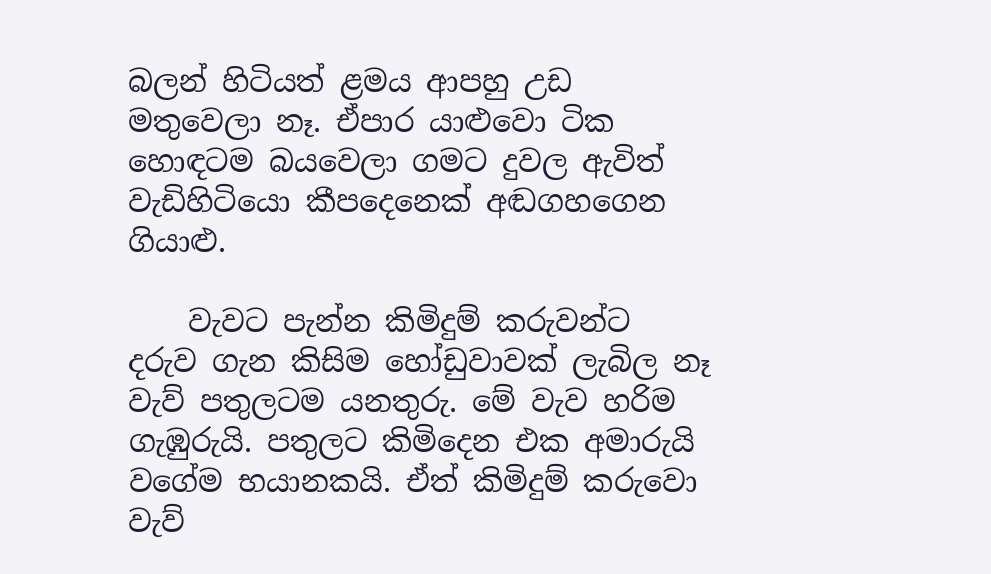බලන් හිටියත් ළමය ආපහු උඩ මතුවෙලා නෑ. ඒපාර යාළුවො ටික හොඳටම බයවෙලා ගමට දුවල ඇවිත් වැඩිහිටියො කීපදෙනෙක් අඬගහගෙන ගියාළු.

    වැවට පැන්න කිමිදුම් කරුවන්ට දරුව ගැන කිසිම හෝඩුවාවක් ලැබිල නෑ වැව් පතුලටම යනතුරු. මේ වැව හරිම ගැඹුරුයි. පතුලට කිමිදෙන එක අමාරුයි වගේම භයානකයි. ඒත් කිමිදුම් කරුවො වැව්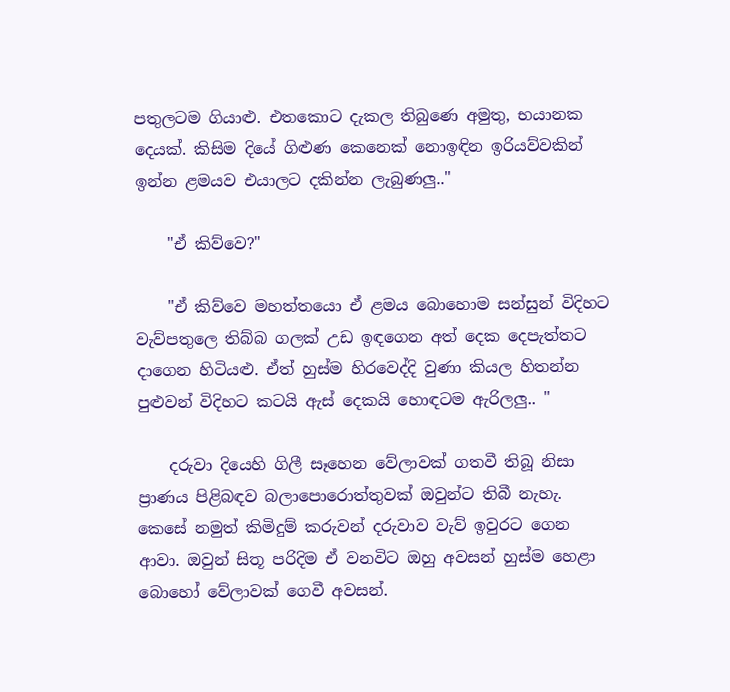පතුලටම ගියාළු. එතකොට දැකල තිබුණෙ අමුතු, භයානක දෙයක්. කිසිම දියේ ගිළුණ කෙනෙක් නොඉඳින ඉරියව්වකින් ඉන්න ළමයව එයාලට දකින්න ලැබුණලු.."

    "ඒ කිව්වෙ?"

    "ඒ කිව්වෙ මහත්තයො ඒ ළමය බොහොම සන්සුන් විදිහට වැව්පතුලෙ තිබ්බ ගලක් උඩ ඉඳගෙන අත් දෙක දෙපැත්තට දාගෙන හිටියළු. ඒත් හුස්ම හිරවෙද්දි වුණා කියල හිතන්න පුළුවන් විදිහට කටයි ඇස් දෙකයි හොඳටම ඇරිලලු.. "

    දරුවා දියෙහි ගිලී සෑහෙන වේලාවක් ගතවී තිබූ නිසා ප්‍රාණය පිළිබඳව බලාපොරොත්තුවක් ඔවුන්ට තිබී නැහැ. කෙසේ නමුත් කිමිදුම් කරුවන් දරුවාව වැව් ඉවුරට ගෙන ආවා. ඔවුන් සිතූ පරිදිම ඒ වනවිට ඔහු අවසන් හුස්ම හෙළා බොහෝ වේලාවක් ගෙවී අවසන්.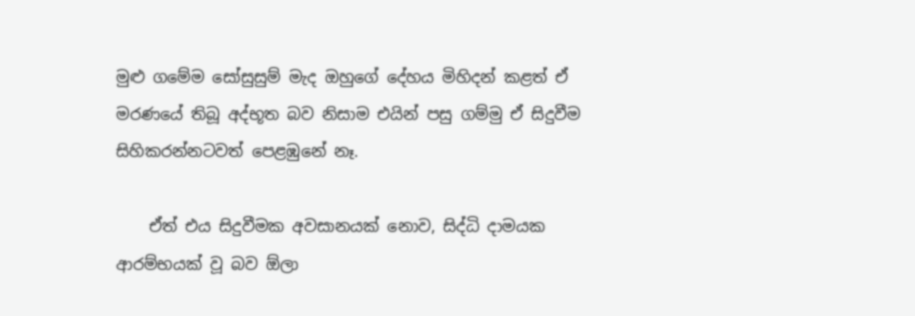මුළු ගමේම සෝසුසුම් මැද ඔහුගේ දේහය මිහිදන් කළත් ඒ මරණයේ තිබූ අද්භූත බව නිසාම එයින් පසු ගම්මු ඒ සිදුවීම සිහිකරන්නටවත් පෙළඹුනේ නෑ.

    ඒත් එය සිදුවීමක අවසානයක් නොව, සිද්ධි දාමයක ආරම්භයක් වූ බව ඕලා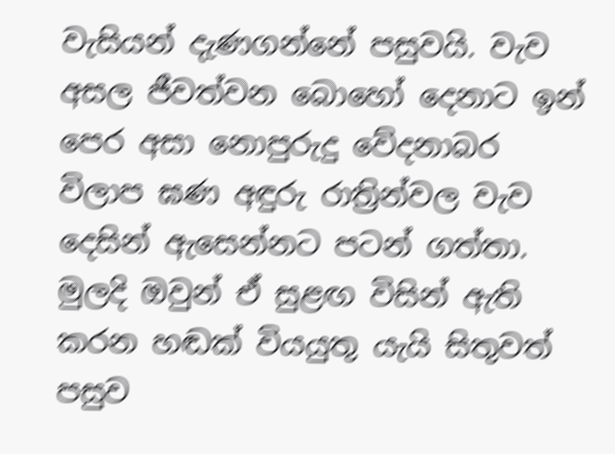වැසියන් දැණගන්නේ පසුවයි. වැව අසල ජීවත්වන බොහෝ දෙනාට ඉන් පෙර අසා නොපුරුදු වේදනාබර විලාප ඝණ අඳුරු රාත්‍රින්වල වැව දෙසින් ඇසෙන්නට පටන් ගත්තා. මුලදි ඔවුන් ඒ සුළඟ විසින් ඇති කරන හඬක් වියයුතු යැයි සිතුවත් පසුව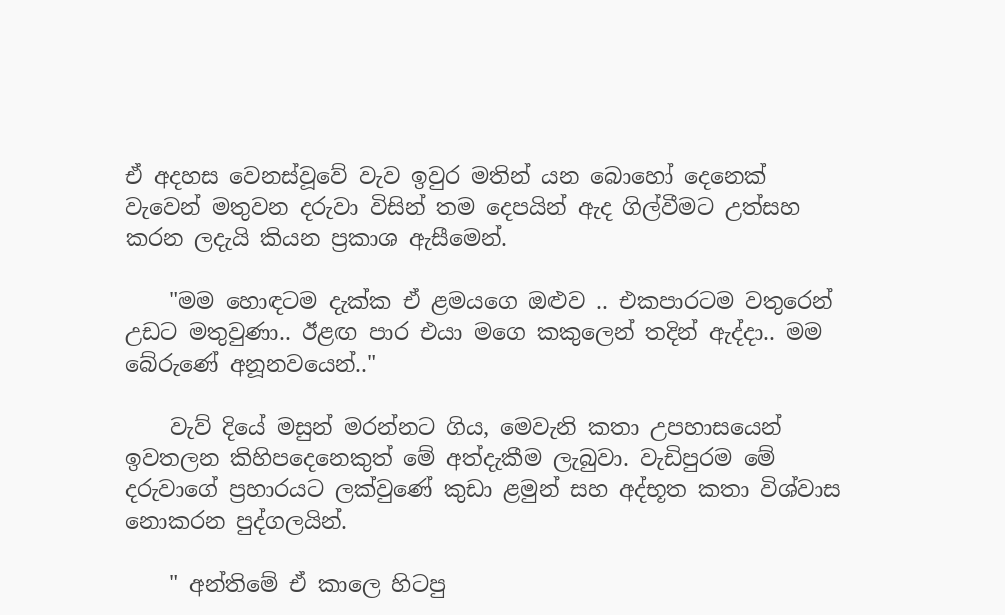ඒ අදහස වෙනස්වූවේ වැව ඉවුර මතින් යන බොහෝ දෙනෙක් වැවෙන් මතුවන දරුවා විසින් තම දෙපයින් ඇද ගිල්වීමට උත්සහ කරන ලදැයි කියන ප්‍රකාශ ඇසීමෙන්.

    "මම හොඳටම දැක්ක ඒ ළමයගෙ ඔළුව .. එකපාරටම වතුරෙන් උඩට මතුවුණා.. ඊළඟ පාර එයා මගෙ කකුලෙන් තදින් ඇද්දා.. මම බේරුණේ අනූනවයෙන්.."

    වැව් දියේ මසුන් මරන්නට ගිය, මෙවැනි කතා උපහාසයෙන් ඉවතලන කිහිපදෙනෙකුත් මේ අත්දැකීම ලැබුවා. වැඩිපුරම මේ දරුවාගේ ප්‍රහාරයට ලක්වුණේ කුඩා ළමුන් සහ අද්භූත කතා විශ්වාස නොකරන පුද්ගලයින්.

    " අන්තිමේ ඒ කාලෙ හිටපු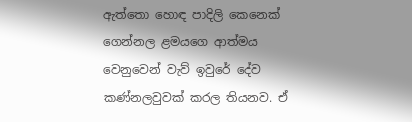ඇත්තො හොඳ පාදිලි කෙනෙක් ගෙන්නල ළමයගෙ ආත්මය වෙනුවෙන් වැව් ඉවුරේ දේව කණ්නලවුවක් කරල තියනව. ඒ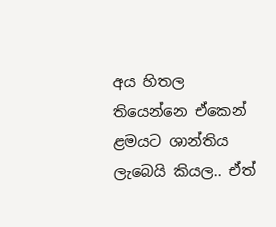අය හිතල තියෙන්නෙ ඒකෙන් ළමයට ශාන්තිය ලැබෙයි කියල.. ඒත්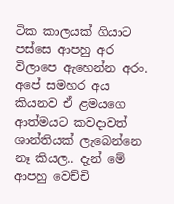ටික කාලයක් ගියාට පස්සෙ ආපහු අර විලාපෙ ඇහෙන්න අරං. අපේ සමහර අය කියනව ඒ ළමයගෙ ආත්මයට කවදාවත් ශාන්තියක් ලැබෙන්නෙ නෑ කියල.. දැන් මේ ආපහු වෙච්චි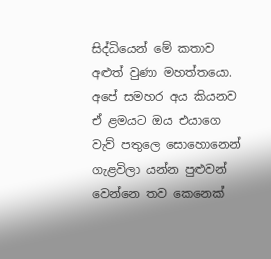සිද්ධියෙන් මේ කතාව අළුත් වුණා මහත්තයො. අපේ සමහර අය කියනව ඒ ළමයට ඔය එයාගෙ වැව් පතුලෙ සොහොනෙන් ගැළවිලා යන්න පුළුවන් වෙන්නෙ තව කෙනෙක්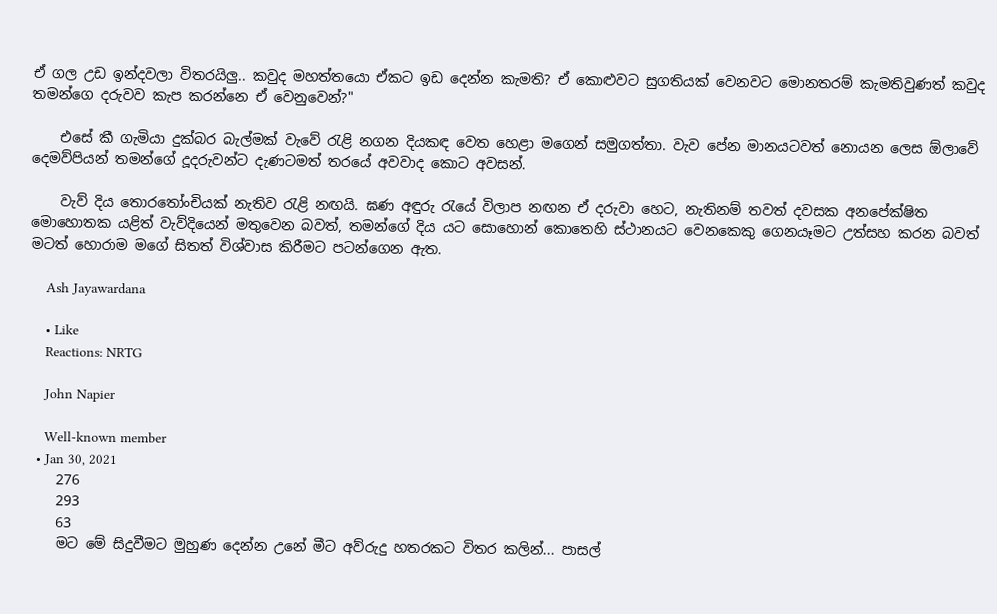ඒ ගල උඩ ඉන්දවලා විතරයිලු.. කවුද මහත්තයො ඒකට ඉඩ දෙන්න කැමති? ඒ කොළුවට සුගතියක් වෙනවට මොනතරම් කැමතිවුණත් කවුද තමන්ගෙ දරුවව කැප කරන්නෙ ඒ වෙනුවෙන්?"

    එසේ කී ගැමියා දුක්බර බැල්මක් වැවේ රැළි නගන දියකඳ වෙත හෙළා මගෙන් සමුගත්තා. වැව පේන මානයටවත් නොයන ලෙස ඕලාවේ දෙමව්පියන් තමන්ගේ දූදරුවන්ට දැණටමත් තරයේ අවවාද කොට අවසන්.

    වැව් දිය තොරතෝංචියක් නැතිව රැළි නඟයි. ඝණ අඳුරු රැයේ විලාප නඟන ඒ දරුවා හෙට, නැතිනම් තවත් දවසක අනපේක්ෂිත මොහොතක යළිත් වැව්දියෙන් මතුවෙන බවත්, තමන්ගේ දිය යට සොහොන් කොතෙහි ස්ථානයට වෙනකෙකු ගෙනයෑමට උත්සහ කරන බවත් මටත් හොරාම මගේ සිතත් විශ්වාස කිරීමට පටන්ගෙන ඇත.

    Ash Jayawardana

    • Like
    Reactions: NRTG

    John Napier

    Well-known member
  • Jan 30, 2021
    276
    293
    63
    මට මේ සිදුවීමට මුහුණ දෙන්න උනේ මීට අව්රුදු හතරකට විතර කලින්... පාසල්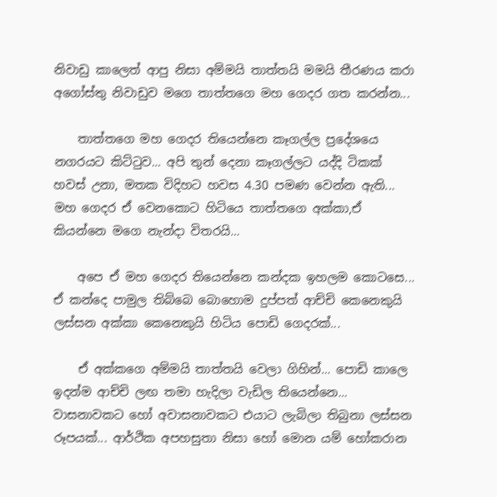නිවාඩු කාලෙත් ආපු නිසා අම්මයි තාත්තයි මමයි තීරණය කරා අගෝස්තු නිවාඩුව මගෙ තාත්තගෙ මහ ගෙදර ගත කරන්න...

    තාත්තගෙ මහ ගෙදර තියෙන්නෙ කෑගල්ල ප්‍රදේශයෙ නගරයට කිට්ටුව... අපි තුන් දෙනා කෑගල්ලට යද්දි ටිකක් හවස් උනා, මතක විදිහට හවස 4.30 පමණ වෙන්න ඇති... මහ ගෙදර ඒ වෙනකොට හිටියෙ තාත්තගෙ අක්කා,ඒ කියන්නෙ මගෙ නැන්දා විතරයි...

    අපෙ ඒ මහ ගෙදර තියෙන්නෙ කන්දක ඉහලම කොටසෙ... ඒ කන්දෙ පාමුල තිබ්බෙ බොහොම දුප්පත් ආච්චි කෙනෙකුයි ලස්සන අක්කා කෙනෙකුයි හිටිය පොඩි ගෙදරක්...

    ඒ අක්කගෙ අම්මයි තාත්තයි වෙලා ගිහින්... පොඩි කාලෙ ඉදන්ම ආච්චි ලඟ තමා හැදිලා වැඩිල තියෙන්නෙ... වාසනාවකට හෝ අවාසනාවකට එයාට ලැබිලා තිබුනා ලස්සන රූපයක්... ආර්ථික අපහසුතා නිසා හෝ මොන යම් හෝකරාන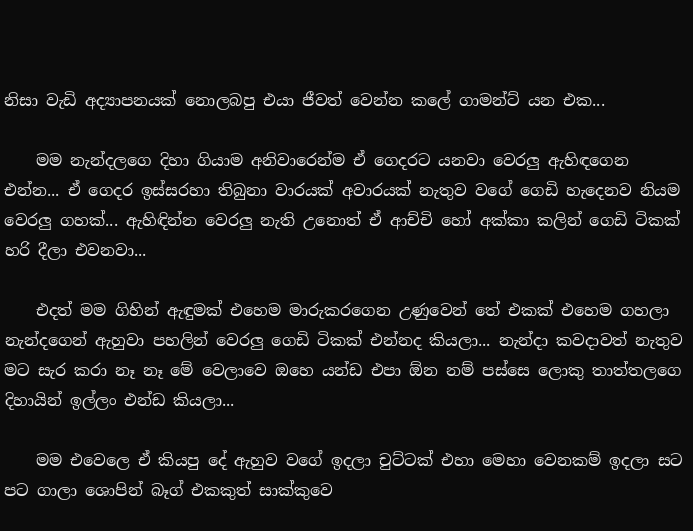නිසා වැඩි අද්‍යාපනයක් නොලබපු එයා ජීවත් වෙන්න කලේ ගාමන්ට් යන එක...

    මම නැන්දලගෙ දිහා ගියාම අනිවාරෙන්ම ඒ ගෙදරට යනවා වෙරලු ඇහිඳගෙන එන්න... ඒ ගෙදර ඉස්සරහා තිබුනා වාරයක් අවාරයක් නැතුව වගේ ගෙඩි හැදෙනව නියම වෙරලු ගහක්... ඇහිඳින්න වෙරලු නැති උනොත් ඒ ආච්චි හෝ අක්කා කලින් ගෙඩි ටිකක් හරි දීලා එවනවා...

    එදත් මම ගිහින් ඇඳුමක් එහෙම මාරුකරගෙන උණුවෙන් තේ එකක් එහෙම ගහලා නැන්දගෙන් ඇහුවා පහලින් වෙරලු ගෙඩි ටිකක් එන්නද කියලා... නැන්දා කවදාවත් නැතුව මට සැර කරා නෑ නෑ මේ වෙලාවෙ ඔහෙ යන්ඩ එපා ඕන නම් පස්සෙ ලොකු තාත්තලගෙ දිහායින් ඉල්ලං එන්ඩ කියලා...

    මම එවෙලෙ ඒ කියපු දේ ඇහුව වගේ ඉදලා චුට්ටක් එහා මෙහා වෙනකම් ඉදලා සට පට ගාලා ශොපින් බෑග් එකකුත් සාක්කුවෙ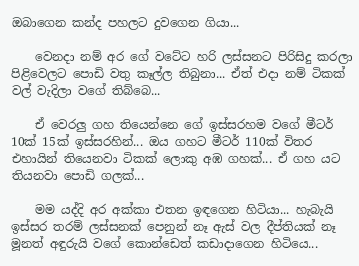ඔබාගෙන කන්ද පහලට දුවගෙන ගියා...

    වෙනදා නම් අර ගේ වටේට හරි ලස්සනට පිරිසිදු කරලා පිළිවෙලට පොඩි වතු කෑල්ල තිබුනා... ඒත් එදා නම් ටිකක් වල් වැදිලා වගේ තිබ්බෙ...

    ඒ වෙරලු ගහ තියෙන්නෙ ගේ ඉස්සරහම වගේ මීටර් 10ක් 15ක් ඉස්සරහින්... ඔය ගහට මීටර් 110ක් විතර එහායින් තියෙනවා ටිකක් ලොකු අඹ ගහක්... ඒ ගහ යට තියනවා පොඩි ගලක්...

    මම යද්දි අර අක්කා එතන ඉඳගෙන හිටියා... හැබැයි ඉස්සර තරම් ලස්සනක් පෙනුන් නෑ ඇස් වල දීප්තියක් නෑ මූනත් අඳුරුයි වගේ කොන්ඩෙත් කඩාදාගෙන හිටියෙ...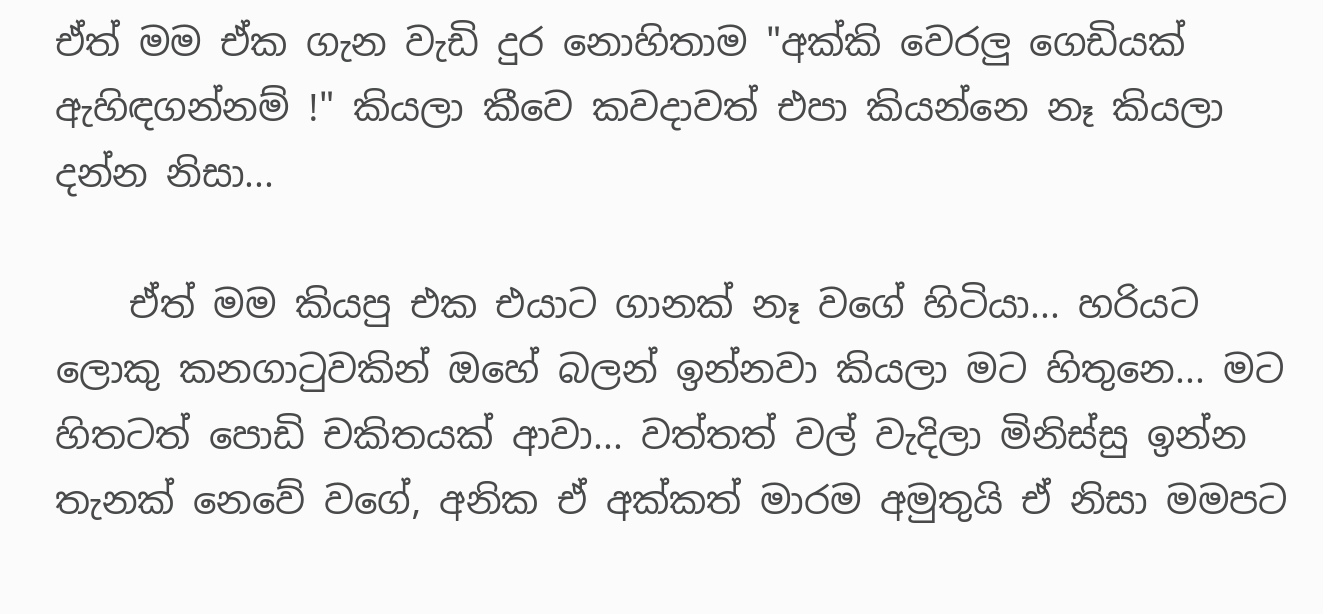ඒත් මම ඒක ගැන වැඩි දුර නොහිතාම "අක්කි වෙරලු ගෙඩියක් ඇහිඳගන්නම් !" කියලා කීවෙ කවදාවත් එපා කියන්නෙ නෑ කියලා දන්න නිසා...

    ඒත් මම කියපු එක එයාට ගානක් නෑ වගේ හිටියා... හරියට ලොකු කනගාටුවකින් ඔහේ බලන් ඉන්නවා කියලා මට හිතුනෙ... මට හිතටත් පොඩි චකිතයක් ආවා... වත්තත් වල් වැදිලා මිනිස්සු ඉන්න තැනක් නෙවේ වගේ, අනික ඒ අක්කත් මාරම අමුතුයි ඒ නිසා මමපට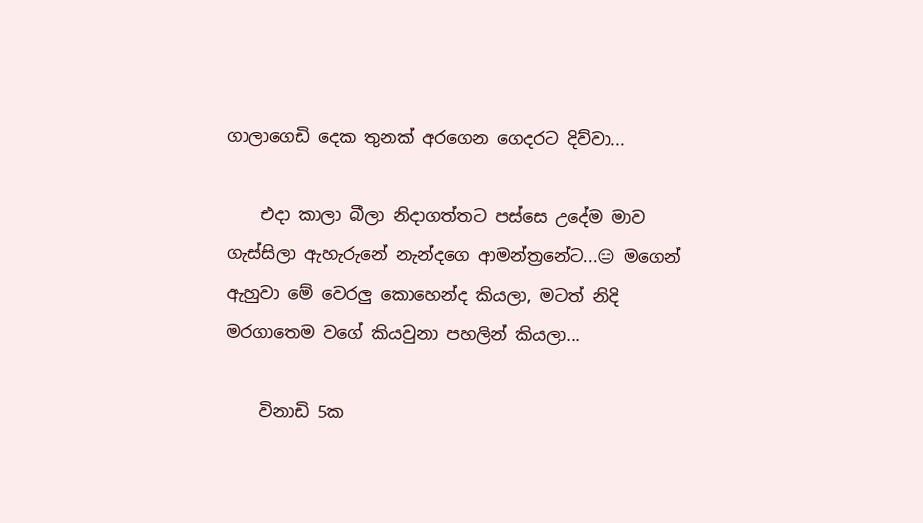ගාලාගෙඩි දෙක තුනක් අරගෙන ගෙදරට දිව්වා...

    එදා කාලා බීලා නිදාගත්තට පස්සෙ උදේම මාව ගැස්සිලා ඇහැරුනේ නැන්දගෙ ආමන්ත්‍රනේට...😑 මගෙන් ඇහුවා මේ වෙරලු කොහෙන්ද කියලා, මටත් නිදි මරගාතෙම වගේ කියවුනා පහලින් කියලා...

    විනාඩි 5ක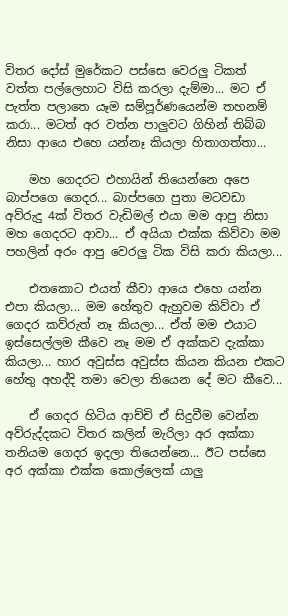විතර දෝස් මුරේකට පස්සෙ වෙරලු ටිකත් වත්ත පල්ලෙහාට විසි කරලා දැම්මා... මට ඒ පැත්ත පලාතෙ යෑම සම්පූර්ණයෙන්ම තහනම් කරා... මටත් අර වත්න පාලුවට ගිහින් තිබ්බ නිසා ආයෙ එහෙ යන්නෑ කියලා හිතාගත්තා...

    මහ ගෙදරට එහායින් තියෙන්නෙ අපෙ බාප්පගෙ ගෙදර... බාප්පගෙ පුතා මටවඩා අව්රුදු 4ක් විතර වැඩිමල් එයා මම ආපු නිසා මහ ගෙදරට ආවා... ඒ අයියා එක්ක කිව්වා මම පහලින් අරං ආපු වෙරලු ටික විසි කරා කියලා...

    එතකොට එයත් කීවා ආයෙ එහෙ යන්න එපා කියලා... මම හේතුව ඇහුවම කිව්වා ඒ ගෙදර කව්රුත් නෑ කියලා... ඒත් මම එයාට ඉස්සෙල්ලම කීවෙ නෑ මම ඒ අක්කව දැක්කා කියලා... හාර අවුස්ස අවුස්ස කියන කියන එකට හේතු අහද්දි තමා වෙලා තියෙන දේ මට කීවෙ...

    ඒ ගෙදර හිටිය ආච්චි ඒ සිදුවීම වෙන්න අව්රුද්දකට විතර කලින් මැරිලා අර අක්කා තනියම ගෙදර ඉදලා තියෙන්නෙ... ඊට පස්සෙ අර අක්කා එක්ක කොල්ලෙක් යාලු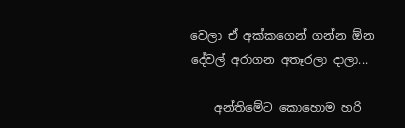වෙලා ඒ අක්කගෙන් ගන්න ඕන දේවල් අරාගන අතෑරලා දාලා...

    අන්තිමේට කොහොම හරි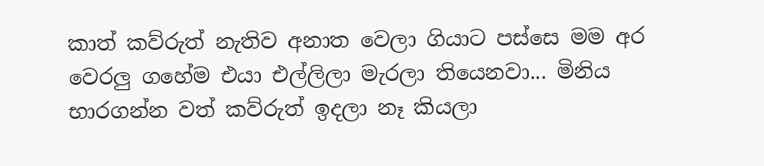කාත් කව්රුත් නැතිව අනාත වෙලා ගියාට පස්සෙ මම අර වෙරලු ගහේම එයා එල්ලිලා මැරලා තියෙනවා... මිනිය භාරගන්න වත් කව්රුත් ඉදලා නෑ කියලා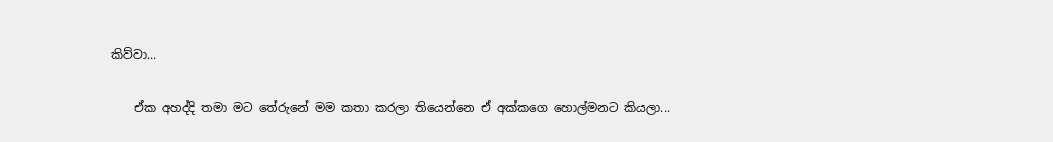කිව්වා...

    ඒක අහද්දි තමා මට තේරුනේ මම කතා කරලා තියෙන්නෙ ඒ අක්කගෙ හොල්මනට කියලා...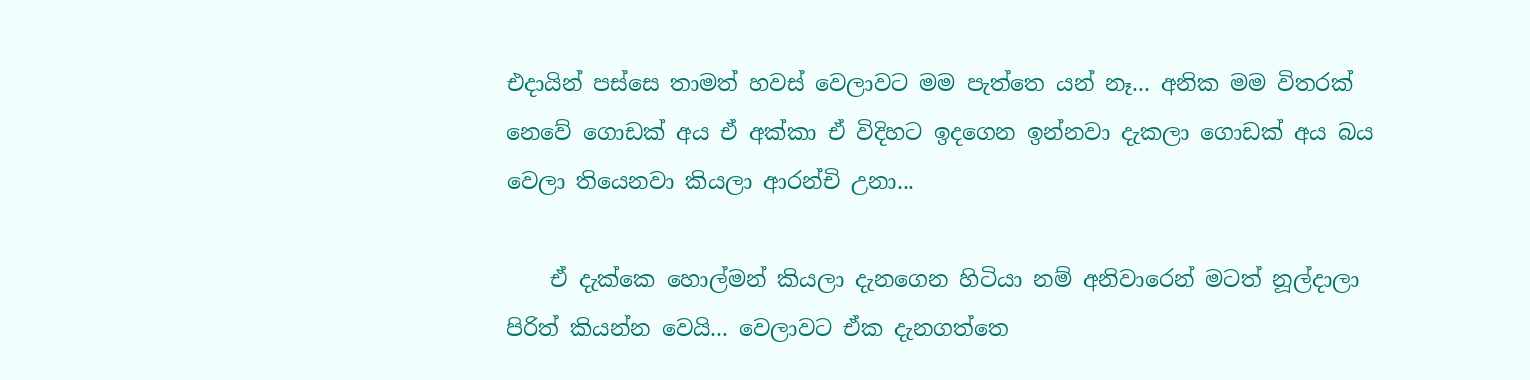එදායින් පස්සෙ තාමත් හවස් වෙලාවට මම පැත්තෙ යන් නෑ... අනික මම විතරක් නෙවේ ගොඩක් අය ඒ අක්කා ඒ විදිහට ඉදගෙන ඉන්නවා දැකලා ගොඩක් අය බය වෙලා තියෙනවා කියලා ආරන්චි උනා...

    ඒ දැක්කෙ හොල්මන් කියලා දැනගෙන හිටියා නම් අනිවාරෙන් මටත් නූල්දාලා පිරිත් කියන්න වෙයි... වෙලාවට ඒක දැනගත්තෙ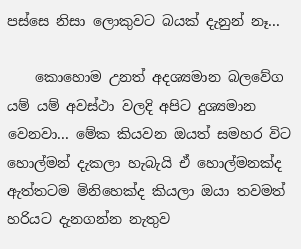පස්සෙ නිසා ලොකුවට බයක් දැනුන් නෑ...

    කොහොම උනත් අදශ්‍යමාන බලවේග යම් යම් අවස්ථා වලදි අපිට දුශ්‍යමාන වෙනවා... මේක කියවන ඔයත් සමහර විට හොල්මන් දැකලා හැබැයි ඒ හොල්මනක්ද ඇත්තටම මිනිහෙක්ද කියලා ඔයා තවමත් හරියට දැනගන්න නැතුව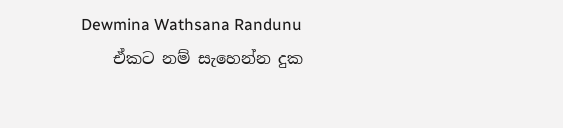Dewmina Wathsana Randunu
    ඒකට නම් සැහෙන්න දුක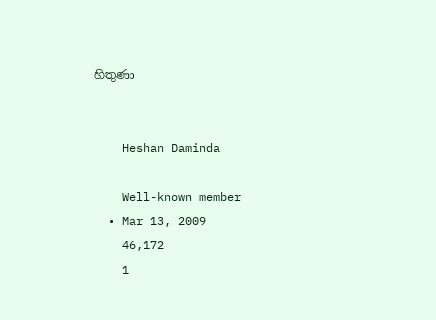හිතුණා


    Heshan Daminda

    Well-known member
  • Mar 13, 2009
    46,172
    1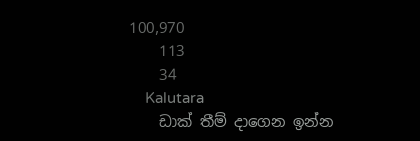100,970
    113
    34
    Kalutara
    ඩාක් තීම් දාගෙන ඉන්න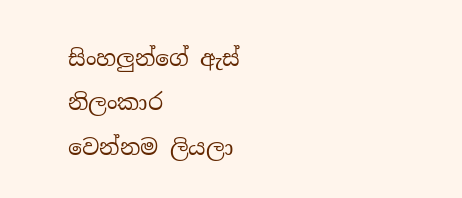සිංහලුන්ගේ ඇස් නිලංකාර වෙන්නම ලියලා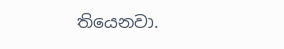තියෙනවා.